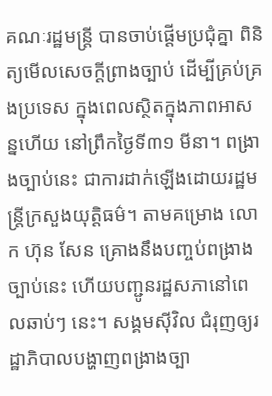គណៈរដ្ឋមន្ត្រី បានចាប់ផ្ដើមប្រជុំគ្នា ពិនិត្យមើលសេចក្ដីព្រាងច្បាប់ ដើម្បីគ្រប់គ្រងប្រទេស ក្នុងពេលស្ថិតក្នុងភាពអាសន្នហើយ នៅព្រឹកថ្ងៃទី៣១ មីនា។ ពង្រាងច្បាប់នេះ ជាការដាក់ឡើងដោយរដ្ឋមន្ត្រីក្រសួងយុត្តិធម៌។ តាមគម្រោង លោក ហ៊ុន សែន គ្រោងនឹងបញ្ចប់ពង្រាងច្បាប់នេះ ហើយបញ្ជូនរដ្ឋសភានៅពេលឆាប់ៗ នេះ។ សង្គមស៊ីវិល ជំរុញឲ្យរដ្ឋាភិបាលបង្ហាញពង្រាងច្បា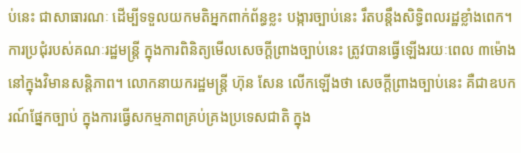ប់នេះ ជាសាធារណៈ ដើម្បីទទួលយកមតិអ្នកពាក់ព័ន្ធខ្លះ បង្ការច្បាប់នេះ រឹតបន្តឹងសិទ្ធិពលរដ្ឋខ្លាំងពេក។
ការប្រជុំរបស់គណៈរដ្ឋមន្ត្រី ក្នុងការពិនិត្យមើលសេចក្ដីព្រាងច្បាប់នេះ ត្រូវបានធ្វើឡើងរយៈពេល ៣ម៉ោង នៅក្នុងវិមានសន្តិភាព។ លោកនាយករដ្ឋមន្ត្រី ហ៊ុន សែន លើកឡើងថា សេចក្ដីព្រាងច្បាប់នេះ គឺជាឧបករណ៍ផ្នែកច្បាប់ ក្នុងការធ្វើសកម្មភាពគ្រប់គ្រងប្រទេសជាតិ ក្នុង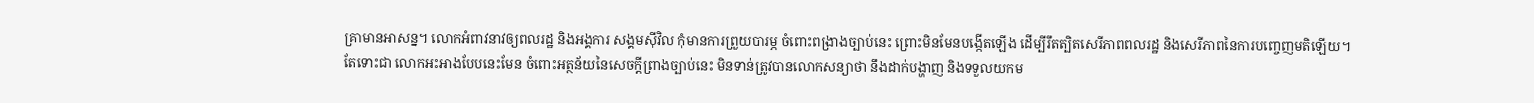គ្រាមានអាសន្ន។ លោកអំពាវនាវឲ្យពលរដ្ឋ និងអង្គការ សង្គមស៊ីវិល កុំមានការព្រួយបារម្ភ ចំពោះពង្រាងច្បាប់នេះ ព្រោះមិនមែនបង្កើតឡើង ដើម្បីរឹតត្បិតសេរីភាពពលរដ្ឋ និងសេរីភាពនៃការបញ្ចេញមតិឡើយ។
តែទោះជា លោកអះអាងបែបនេះមែន ចំពោះអត្ថន័យនៃសេចក្ដីព្រាងច្បាប់នេះ មិនទាន់ត្រូវបានលោកសន្យាថា នឹងដាក់បង្ហាញ និងទទួលយកម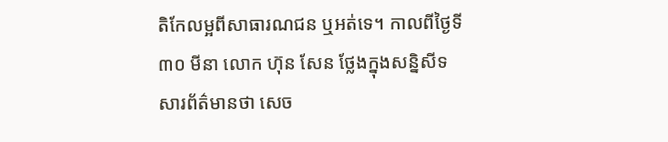តិកែលម្អពីសាធារណជន ឬអត់ទេ។ កាលពីថ្ងៃទី៣០ មីនា លោក ហ៊ុន សែន ថ្លែងក្នុងសន្និសីទសារព័ត៌មានថា សេច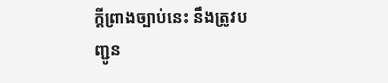ក្ដីព្រាងច្បាប់នេះ នឹងត្រូវបញ្ជូន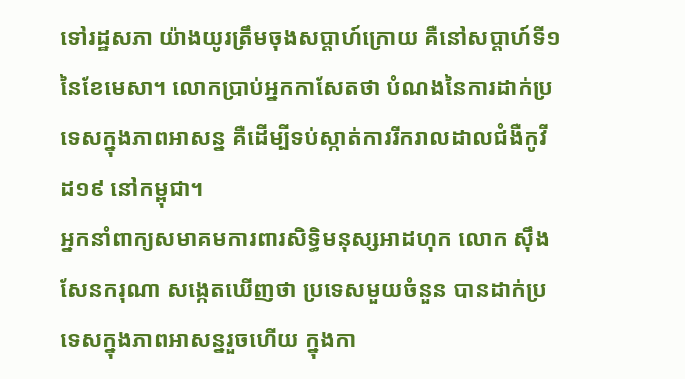ទៅរដ្ឋសភា យ៉ាងយូរត្រឹមចុងសប្ដាហ៍ក្រោយ គឺនៅសប្ដាហ៍ទី១ នៃខែមេសា។ លោកប្រាប់អ្នកកាសែតថា បំណងនៃការដាក់ប្រទេសក្នុងភាពអាសន្ន គឺដើម្បីទប់ស្កាត់ការរីករាលដាលជំងឺកូវីដ១៩ នៅកម្ពុជា។
អ្នកនាំពាក្យសមាគមការពារសិទ្ធិមនុស្សអាដហុក លោក ស៊ឹង សែនករុណា សង្កេតឃើញថា ប្រទេសមួយចំនួន បានដាក់ប្រទេសក្នុងភាពអាសន្នរួចហើយ ក្នុងកា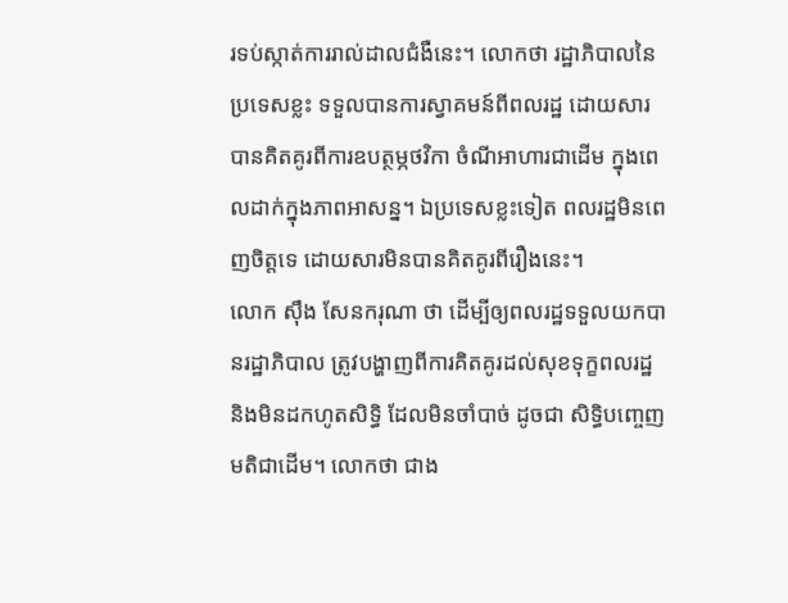រទប់ស្កាត់ការរាល់ដាលជំងឺនេះ។ លោកថា រដ្ឋាភិបាលនៃប្រទេសខ្លះ ទទួលបានការស្វាគមន៍ពីពលរដ្ឋ ដោយសារបានគិតគូរពីការឧបត្ថម្ភថវិកា ចំណីអាហារជាដើម ក្នុងពេលដាក់ក្នុងភាពអាសន្ន។ ឯប្រទេសខ្លះទៀត ពលរដ្ឋមិនពេញចិត្តទេ ដោយសារមិនបានគិតគូរពីរឿងនេះ។
លោក ស៊ឹង សែនករុណា ថា ដើម្បីឲ្យពលរដ្ឋទទួលយកបានរដ្ឋាភិបាល ត្រូវបង្ហាញពីការគិតគូរដល់សុខទុក្ខពលរដ្ឋ និងមិនដកហូតសិទ្ធិ ដែលមិនចាំបាច់ ដូចជា សិទ្ធិបញ្ចេញមតិជាដើម។ លោកថា ជាង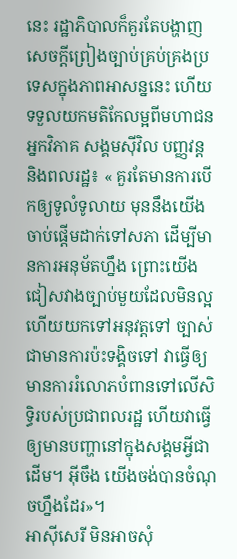នេះ រដ្ឋាភិបាលក៏គួរតែបង្ហាញសេចក្ដីព្រៀងច្បាប់គ្រប់គ្រងប្រទេសក្នុងភាពអាសន្ននេះ ហើយទទួលយកមតិកែលម្អពីមហាជន អ្នកវិភាគ សង្គមស៊ីវិល បញ្ញវន្ត និងពលរដ្ឋ៖ « គួរតែមានការបើកឲ្យទូលំទូលាយ មុននឹងយើងចាប់ផ្ដើមដាក់ទៅសភា ដើម្បីមានការអនុម័តហ្នឹង ព្រោះយើងជៀសវាងច្បាប់មួយដែលមិនល្អ ហើយយកទៅអនុវត្តទៅ ច្បាស់ជាមានការប៉ះទង្គិចទៅ វាធ្វើឲ្យមានការរំលោភបំពានទៅលើសិទ្ធិរបស់ប្រជាពលរដ្ឋ ហើយវាធ្វើឲ្យមានបញ្ហានៅក្នុងសង្គមអ្វីជាដើម។ អ៊ីចឹង យើងចង់បានចំណុចហ្នឹងដែរ»។
អាស៊ីសេរី មិនអាចសុំ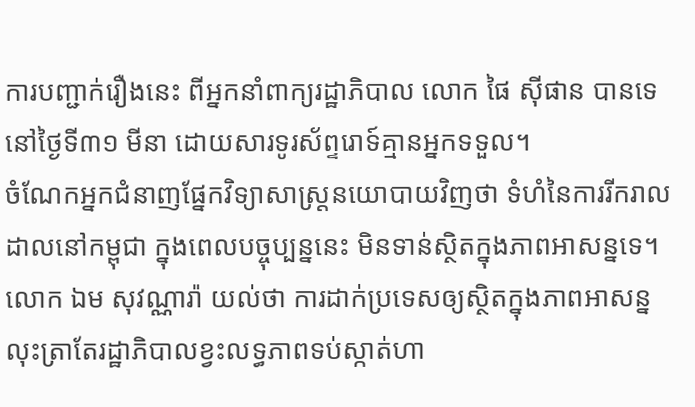ការបញ្ជាក់រឿងនេះ ពីអ្នកនាំពាក្យរដ្ឋាភិបាល លោក ផៃ ស៊ីផាន បានទេ នៅថ្ងៃទី៣១ មីនា ដោយសារទូរស័ព្ទរោទ៍គ្មានអ្នកទទួល។
ចំណែកអ្នកជំនាញផ្នែកវិទ្យាសាស្ត្រនយោបាយវិញថា ទំហំនៃការរីករាលដាលនៅកម្ពុជា ក្នុងពេលបច្ចុប្បន្ននេះ មិនទាន់ស្ថិតក្នុងភាពអាសន្នទេ។ លោក ឯម សុវណ្ណារ៉ា យល់ថា ការដាក់ប្រទេសឲ្យស្ថិតក្នុងភាពអាសន្ន លុះត្រាតែរដ្ឋាភិបាលខ្វះលទ្ធភាពទប់ស្កាត់ហា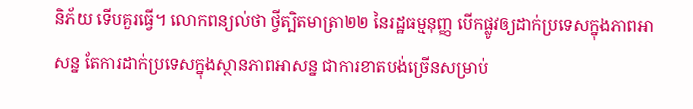និភ័យ ទើបគួរធ្វើ។ លោកពន្យល់ថា ថ្វីត្បិតមាត្រា២២ នៃរដ្ឋធម្មនុញ្ញ បើកផ្លូវឲ្យដាក់ប្រទេសក្នុងភាពអាសន្ន តែការដាក់ប្រទេសក្នុងស្ថានភាពអាសន្ន ជាការខាតបង់ច្រើនសម្រាប់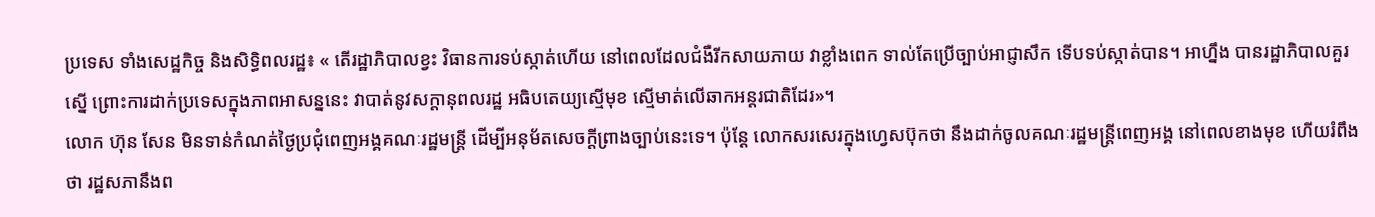ប្រទេស ទាំងសេដ្ឋកិច្ច និងសិទ្ធិពលរដ្ឋ៖ « តើរដ្ឋាភិបាលខ្វះ វិធានការទប់ស្កាត់ហើយ នៅពេលដែលជំងឺរីកសាយភាយ វាខ្លាំងពេក ទាល់តែប្រើច្បាប់អាជ្ញាសឹក ទើបទប់ស្កាត់បាន។ អាហ្នឹង បានរដ្ឋាភិបាលគួរស្នើ ព្រោះការដាក់ប្រទេសក្នុងភាពអាសន្ននេះ វាបាត់នូវសក្ដានុពលរដ្ឋ អធិបតេយ្យស្មើមុខ ស្មើមាត់លើឆាកអន្តរជាតិដែរ»។
លោក ហ៊ុន សែន មិនទាន់កំណត់ថ្ងៃប្រជុំពេញអង្គគណៈរដ្ឋមន្ត្រី ដើម្បីអនុម័តសេចក្ដីព្រាងច្បាប់នេះទេ។ ប៉ុន្តែ លោកសរសេរក្នុងហ្វេសប៊ុកថា នឹងដាក់ចូលគណៈរដ្ឋមន្ត្រីពេញអង្គ នៅពេលខាងមុខ ហើយរំពឹងថា រដ្ឋសភានឹងព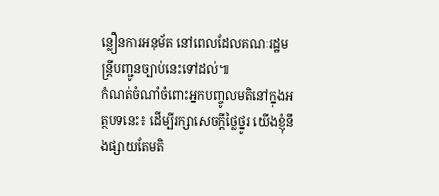ន្លឿនការអនុម័ត នៅពេលដែលគណៈរដ្ឋមន្ត្រីបញ្ជូនច្បាប់នេះទៅដល់៕
កំណត់ចំណាំចំពោះអ្នកបញ្ចូលមតិនៅក្នុងអត្ថបទនេះ៖ ដើម្បីរក្សាសេចក្ដីថ្លៃថ្នូរ យើងខ្ញុំនឹងផ្សាយតែមតិ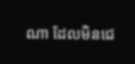ណា ដែលមិនជេ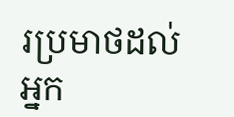រប្រមាថដល់អ្នក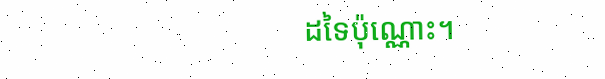ដទៃប៉ុណ្ណោះ។